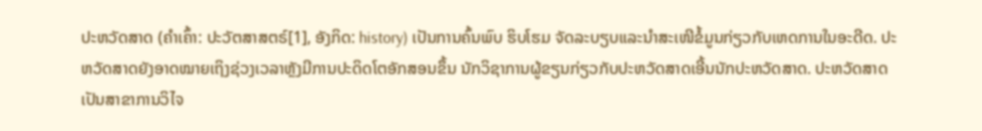ປະຫວັດສາດ (ຄຳເຄົ້າ: ປະວັຕສາສຕຣ໌[1], ອັງກິດ: history) ເປັນການຄົ້ນພົບ ຮິບໂຮມ ຈັດລະບຽບແລະນຳສະເໜີຂໍ້ມູນກ່ຽວກັບເຫດການໃນອະດີດ. ປະຫວັດສາດຍັງອາດໝາຍເຖິງຊ່ວງເວລາຫຼັງມີການປະດິດໂຕອັກສອນຂຶ້ນ ນັກວິຊາການຜູ້ຂຽນກ່ຽວກັບປະຫວັດສາດເອີ້ນນັກປະຫວັດສາດ. ປະຫວັດສາດເປັນສາຂາການວິໄຈ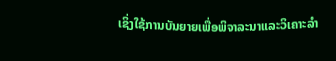ເຊິ່ງໃຊ້ການບັນຍາຍເພື່ອພິຈາລະນາແລະວິເຄາະລຳ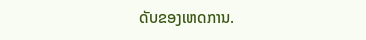ດັບຂອງເຫດການ.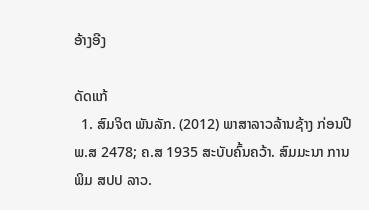ອ້າງອີງ

ດັດແກ້
  1. ສົມຈິຕ ພັນລັກ. (2012) ພາສາລາວລ້ານຊ້າງ ກ່ອນປີ ພ.ສ 2478; ຄ.ສ 1935 ສະບັບຄົ້ນຄວ້າ. ສົມມະນາ ການພິມ ສປປ ລາວ.